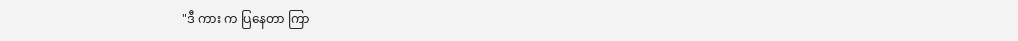"ဒီ ကား က ပြနေတာ ကြာ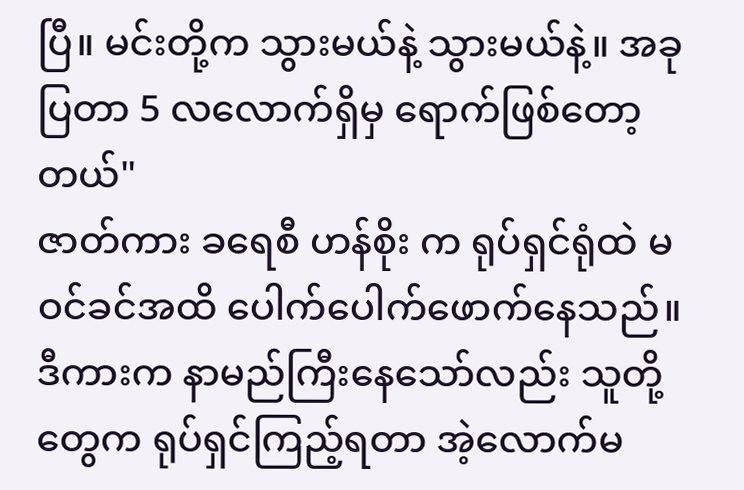ပြီ။ မင်းတို့က သွားမယ်နဲ့ သွားမယ်နဲ့။ အခုပြတာ 5 လလောက်ရှိမှ ရောက်ဖြစ်တော့တယ်"
ဇာတ်ကား ခရေစီ ဟန်စိုး က ရုပ်ရှင်ရုံထဲ မဝင်ခင်အထိ ပေါက်ပေါက်ဖောက်နေသည်။
ဒီကားက နာမည်ကြီးနေသော်လည်း သူတို့တွေက ရုပ်ရှင်ကြည့်ရတာ အဲ့လောက်မ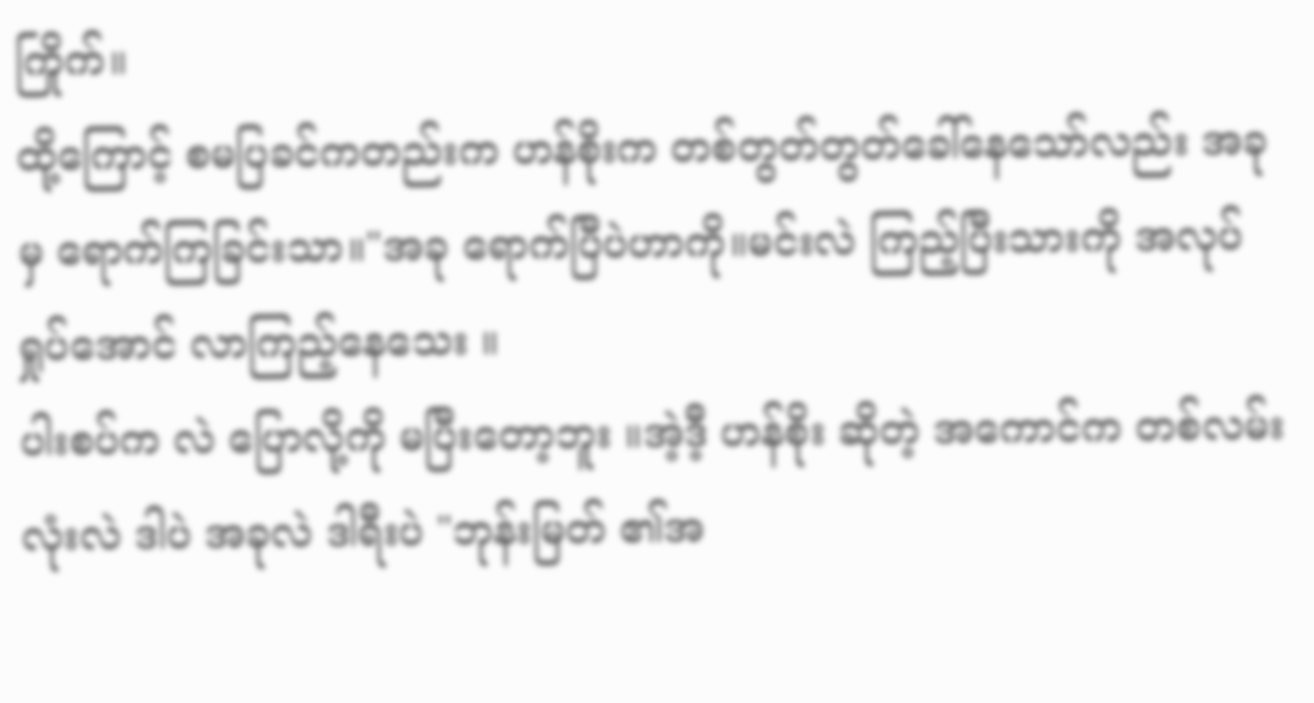ကြိုက်။
ထို့ကြောင့် စမပြခင်ကတည်းက ဟန်စိုးက တစ်တွတ်တွတ်ခေါ်နေသော်လည်း အခုမှ ရောက်ကြခြင်းသာ။"အခု ရောက်ပြီပဲဟာကို။မင်းလဲ ကြည့်ပြီးသားကို အလုပ်ရှုပ်အောင် လာကြည့်နေသေး ။
ပါးစပ်က လဲ ပြောလို့ကို မပြီးတော့ဘူး ။အဲ့ဒီ့ ဟန်စိုး ဆိုတဲ့ အကောင်က တစ်လမ်းလုံးလဲ ဒါပဲ အခုလဲ ဒါရီးပဲ "ဘုန်းမြတ် ၏အ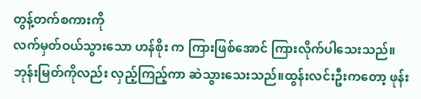တွန့်တက်စကားကို
လက်မှတ်ဝယ်သွားသော ဟန်စိုး က ကြားဖြစ်အောင် ကြားလိုက်ပါသေးသည်။
ဘုန်းမြတ်ကိုလည်း လှည့်ကြည့်ကာ ဆဲသွားသေးသည်။ထွန်းလင်းဦးကတော့ ဖုန်း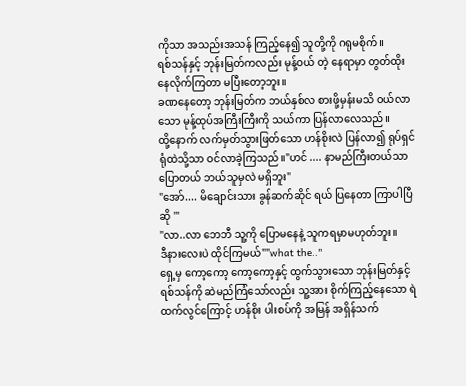ကိုသာ အသည်းအသန် ကြည့်နေ၍ သူတို့ကို ဂရုမစိုက်။
ရစ်သန်နှင့် ဘုန်းမြတ်ကလည်း မုန့်ဝယ် တဲ့ နေရာမှာ တွတ်ထိုးနေလိုက်ကြတာ မပြီးတော့ဘူး။
ခဏနေတော့ ဘုန်းမြတ်က ဘယ်နှစ်လ စားဖို့မှန်းမသိ ဝယ်လာသော မုန့်ထုပ်အကြီးကြီးကို သယ်ကာ ပြန်လာလေသည်။
ထို့နောက် လက်မှတ်သွားဖြတ်သော ဟန်စိုးလဲ ပြန်လာ၍ ရုပ်ရှင်ရုံထဲသို့သာ ဝင်လာခဲ့ကြသည်။"ဟင် .... နာမည်ကြီးတယ်သာ ပြောတယ် ဘယ်သူမှလဲ မရှိဘူး"
"အော်.... မိချောင်းသား ခွန်ဆက်ဆိုင် ရယ် ပြနေတာ ကြာပါပြီဆို '"
"လာ..လာ ဘေဘီ သူ့ကို ပြောမနေနဲ့ သူကရမှာမဟုတ်ဘူး။
ဒီနားလေးပဲ ထိုင်ကြမယ်""what the.."
ရှေ့မှ ကော့ကော့ ကော့ကော့နှင့် ထွက်သွားသော ဘုန်းမြတ်နှင့် ရစ်သန်ကို ဆဲမည်ကြံသော်လည်း သူ့အား စိုက်ကြည့်နေသော ရဲထက်လွင်ကြောင့် ဟန်စိုး ပါးစပ်ကို အမြန် အရှိန်သက်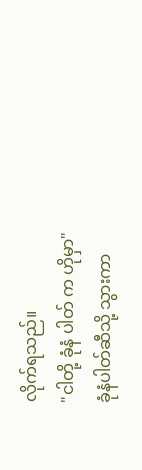လိုက်ရသည်။
"ငါတို့ ခုံနံ ပါတ် က ဟိုမှာ"
ခုံနံပါတ်ဆီသို့ သွားကာ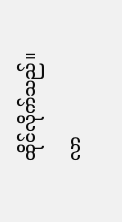ထိုင်လိုက်သည်။
လာ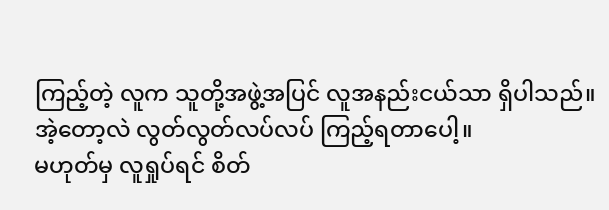ကြည့်တဲ့ လူက သူတို့အဖွဲ့အပြင် လူအနည်းငယ်သာ ရှိပါသည်။
အဲ့တော့လဲ လွတ်လွတ်လပ်လပ် ကြည့်ရတာပေါ့။
မဟုတ်မှ လူရှုပ်ရင် စိတ်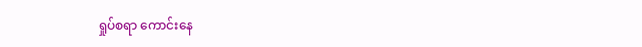ရှုပ်စရာ ကောင်းနေ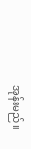အုန်းမည်။